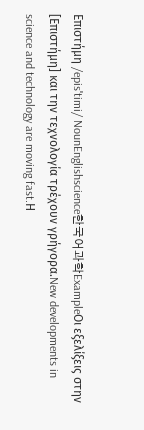Επιστήμη /episˈtimi/ NounEnglishscience한국어과학ExampleΟι εξελίξεις στην [Επιστήμη] και την τεχνολογία τρέχουν γρήγορα.New developments in science and technology are moving fast.Η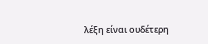λέξη είναι ουδέτερη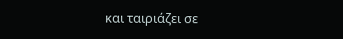και ταιριάζει σε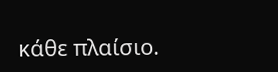κάθε πλαίσιο.